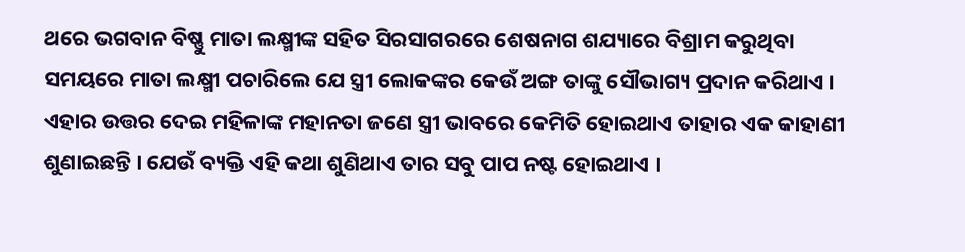ଥରେ ଭଗବାନ ବିଷ୍ଣୁ ମାତା ଲକ୍ଷ୍ମୀଙ୍କ ସହିତ ସିରସାଗରରେ ଶେଷନାଗ ଶଯ୍ୟାରେ ବିଶ୍ରାମ କରୁଥିବା ସମୟରେ ମାତା ଲକ୍ଷ୍ମୀ ପଚାରିଲେ ଯେ ସ୍ତ୍ରୀ ଲୋକଙ୍କର କେଉଁ ଅଙ୍ଗ ତାଙ୍କୁ ସୌଭାଗ୍ୟ ପ୍ରଦାନ କରିଥାଏ । ଏହାର ଉତ୍ତର ଦେଇ ମହିଳାଙ୍କ ମହାନତା ଜଣେ ସ୍ତ୍ରୀ ଭାବରେ କେମିତି ହୋଇଥାଏ ତାହାର ଏକ କାହାଣୀ ଶୁଣାଇଛନ୍ତି । ଯେଉଁ ବ୍ୟକ୍ତି ଏହି କଥା ଶୁଣିଥାଏ ତାର ସବୁ ପାପ ନଷ୍ଟ ହୋଇଥାଏ ।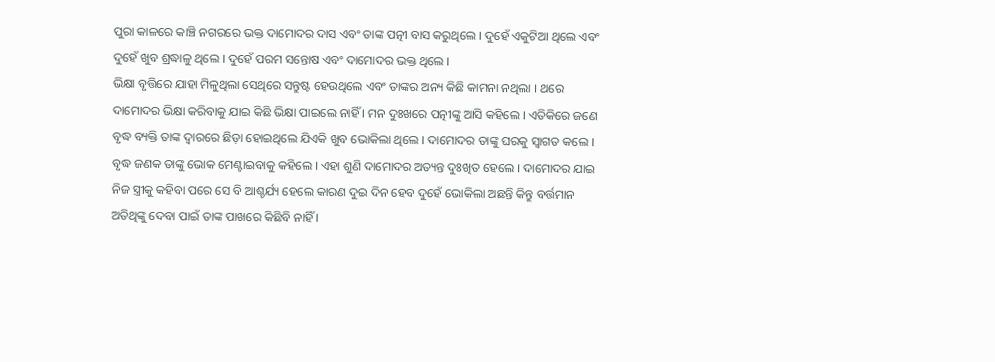ପୁରା କାଳରେ କାଞ୍ଚି ନଗରରେ ଭକ୍ତ ଦାମୋଦର ଦାସ ଏବଂ ତାଙ୍କ ପତ୍ନୀ ବାସ କରୁଥିଲେ । ଦୁହେଁ ଏକୁଟିଆ ଥିଲେ ଏବଂ ଦୁହେଁ ଖୁବ ଶ୍ରଦ୍ଧାଳୁ ଥିଲେ । ଦୁହେଁ ପରମ ସନ୍ତୋଷ ଏବଂ ଦାମୋଦର ଭକ୍ତ ଥିଲେ ।
ଭିକ୍ଷା ବୃତ୍ତିରେ ଯାହା ମିଳୁଥିଲା ସେଥିରେ ସନ୍ତୁଷ୍ଟ ହେଉଥିଲେ ଏବଂ ତାଙ୍କର ଅନ୍ୟ କିଛି କାମନା ନଥିଲା । ଥରେ ଦାମୋଦର ଭିକ୍ଷା କରିବାକୁ ଯାଇ କିଛି ଭିକ୍ଷା ପାଇଲେ ନାହିଁ । ମନ ଦୁଃଖରେ ପତ୍ନୀଙ୍କୁ ଆସି କହିଲେ । ଏତିକିରେ ଜଣେ ବୃଦ୍ଧ ବ୍ୟକ୍ତି ତାଙ୍କ ଦ୍ୱାରରେ ଛିଡ଼ା ହୋଇଥିଲେ ଯିଏକି ଖୁବ ଭୋକିଲା ଥିଲେ । ଦାମୋଦର ତାଙ୍କୁ ଘରକୁ ସ୍ୱାଗତ କଲେ । ବୃଦ୍ଧ ଜଣକ ତାଙ୍କୁ ଭୋକ ମେଣ୍ଟାଇବାକୁ କହିଲେ । ଏହା ଶୁଣି ଦାମୋଦର ଅତ୍ୟନ୍ତ ଦୁଃଖିତ ହେଲେ । ଦାମୋଦର ଯାଇ ନିଜ ସ୍ତ୍ରୀକୁ କହିବା ପରେ ସେ ବି ଆଶ୍ଚର୍ଯ୍ୟ ହେଲେ କାରଣ ଦୁଇ ଦିନ ହେବ ଦୁହେଁ ଭୋକିଲା ଅଛନ୍ତି କିନ୍ତୁ ବର୍ତ୍ତମାନ ଅତିଥିଙ୍କୁ ଦେବା ପାଇଁ ତାଙ୍କ ପାଖରେ କିଛିବି ନାହିଁ ।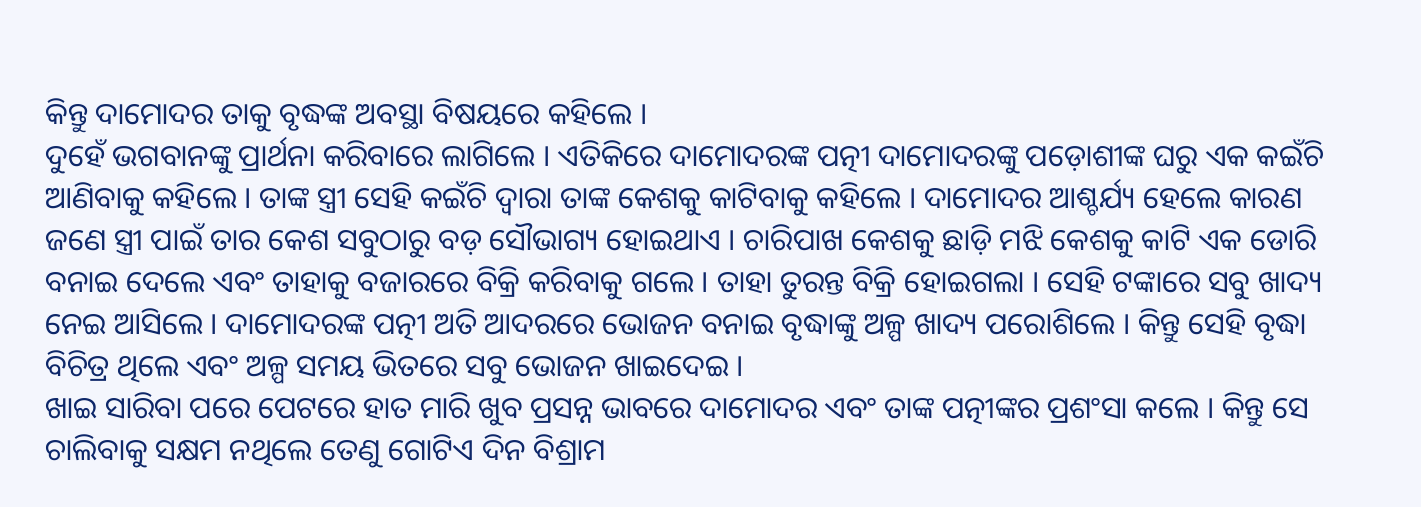କିନ୍ତୁ ଦାମୋଦର ତାକୁ ବୃଦ୍ଧଙ୍କ ଅବସ୍ଥା ବିଷୟରେ କହିଲେ ।
ଦୁହେଁ ଭଗବାନଙ୍କୁ ପ୍ରାର୍ଥନା କରିବାରେ ଲାଗିଲେ । ଏତିକିରେ ଦାମୋଦରଙ୍କ ପତ୍ନୀ ଦାମୋଦରଙ୍କୁ ପଡ଼ୋଶୀଙ୍କ ଘରୁ ଏକ କଇଁଚି ଆଣିବାକୁ କହିଲେ । ତାଙ୍କ ସ୍ତ୍ରୀ ସେହି କଇଁଚି ଦ୍ୱାରା ତାଙ୍କ କେଶକୁ କାଟିବାକୁ କହିଲେ । ଦାମୋଦର ଆଶ୍ଚର୍ଯ୍ୟ ହେଲେ କାରଣ ଜଣେ ସ୍ତ୍ରୀ ପାଇଁ ତାର କେଶ ସବୁଠାରୁ ବଡ଼ ସୌଭାଗ୍ୟ ହୋଇଥାଏ । ଚାରିପାଖ କେଶକୁ ଛାଡ଼ି ମଝି କେଶକୁ କାଟି ଏକ ଡୋରି ବନାଇ ଦେଲେ ଏବଂ ତାହାକୁ ବଜାରରେ ବିକ୍ରି କରିବାକୁ ଗଲେ । ତାହା ତୁରନ୍ତ ବିକ୍ରି ହୋଇଗଲା । ସେହି ଟଙ୍କାରେ ସବୁ ଖାଦ୍ୟ ନେଇ ଆସିଲେ । ଦାମୋଦରଙ୍କ ପତ୍ନୀ ଅତି ଆଦରରେ ଭୋଜନ ବନାଇ ବୃଦ୍ଧାଙ୍କୁ ଅଳ୍ପ ଖାଦ୍ୟ ପରୋଶିଲେ । କିନ୍ତୁ ସେହି ବୃଦ୍ଧା ବିଚିତ୍ର ଥିଲେ ଏବଂ ଅଳ୍ପ ସମୟ ଭିତରେ ସବୁ ଭୋଜନ ଖାଇଦେଇ ।
ଖାଇ ସାରିବା ପରେ ପେଟରେ ହାତ ମାରି ଖୁବ ପ୍ରସନ୍ନ ଭାବରେ ଦାମୋଦର ଏବଂ ତାଙ୍କ ପତ୍ନୀଙ୍କର ପ୍ରଶଂସା କଲେ । କିନ୍ତୁ ସେ ଚାଲିବାକୁ ସକ୍ଷମ ନଥିଲେ ତେଣୁ ଗୋଟିଏ ଦିନ ବିଶ୍ରାମ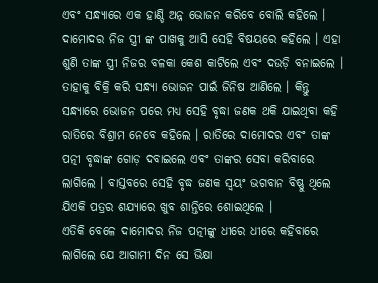ଏବଂ ସନ୍ଧ୍ୟାରେ ଏକ ହାଣ୍ଡି ଅନ୍ନ ଭୋଜନ କରିବେ ବୋଲି କହିଲେ । ଦାମୋଦର ନିଜ ସ୍ତ୍ରୀ ଙ୍କ ପାଖକୁ ଆସି ସେହି ବିଷୟରେ କହିଲେ । ଏହା ଶୁଣି ତାଙ୍କ ସ୍ତ୍ରୀ ନିଜର ବଳକା କେଶ କାଟିଲେ ଏବଂ ଦଉଡ଼ି ବନାଇଲେ । ତାହାକୁ ବିକ୍ରି କରି ସନ୍ଧ୍ୟା ଭୋଜନ ପାଇଁ ଜିନିଷ ଆଣିଲେ । କିନ୍ତୁ ସନ୍ଧ୍ୟାରେ ଭୋଜନ ପରେ ମଧ୍ୟ ସେହି ବୃଦ୍ଧା ଜଣକ ଥକି ଯାଇଥିବା କହି ରାତିରେ ବିଶ୍ରାମ ନେବେ କହିଲେ । ରାତିରେ ଦାମୋଦର ଏବଂ ତାଙ୍କ ପତ୍ନୀ ବୃଦ୍ଧାଙ୍କ ଗୋଡ଼ ଦବାଇଲେ ଏବଂ ତାଙ୍କର ସେବା କରିବାରେ ଲାଗିଲେ । ବାସ୍ତବରେ ସେହି ବୃଦ୍ଧ ଜଣକ ସ୍ୱୟଂ ଭଗବାନ ବିଷ୍ଣୁ ଥିଲେ ଯିଏକି ପତ୍ରର ଶଯ୍ୟାରେ ଖୁବ ଶାନ୍ତିରେ ଶୋଇଥିଲେ ।
ଏତିକି ବେଳେ ଦାମୋଦର ନିଜ ପତ୍ନୀଙ୍କୁ ଧୀରେ ଧୀରେ କହିବାରେ ଲାଗିଲେ ଯେ ଆଗାମୀ ଦିନ ସେ ଭିକ୍ଷା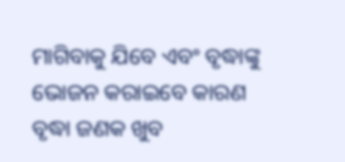ମାଗିବାକୁ ଯିବେ ଏବଂ ବୃଦ୍ଧାଙ୍କୁ ଭୋଜନ କରାଇବେ କାରଣ ବୃଦ୍ଧା ଜଣକ ଖୁବ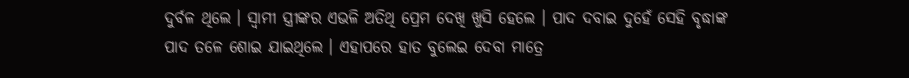ଦୁର୍ବଳ ଥିଲେ । ସ୍ୱାମୀ ସ୍ତ୍ରୀଙ୍କର ଏଭଳି ଅତିଥି ପ୍ରେମ ଦେଖି ଖୁସି ହେଲେ । ପାଦ ଦବାଇ ଦୁହେଁ ସେହି ବୃଦ୍ଧାଙ୍କ ପାଦ ତଳେ ଶୋଇ ଯାଇଥିଲେ । ଏହାପରେ ହାତ ବୁଲେଇ ଦେବା ମାତ୍ରେ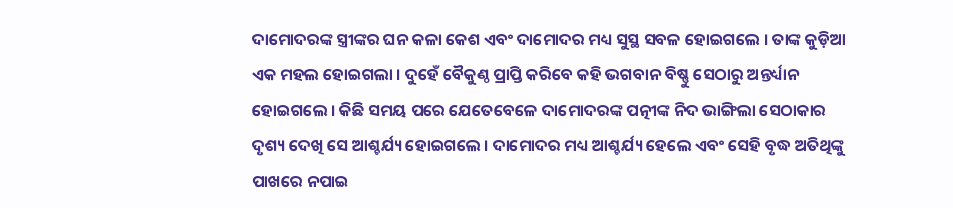ଦାମୋଦରଙ୍କ ସ୍ତ୍ରୀଙ୍କର ଘନ କଳା କେଶ ଏବଂ ଦାମୋଦର ମଧ୍ୟ ସୁସ୍ଥ ସବଳ ହୋଇଗଲେ । ତାଙ୍କ କୁଡ଼ିଆ ଏକ ମହଲ ହୋଇଗଲା । ଦୁହେଁ ବୈକୁଣ୍ଠ ପ୍ରାପ୍ତି କରିବେ କହି ଭଗବାନ ବିଷ୍ଣୁ ସେଠାରୁ ଅନ୍ତର୍ଧ୍ୟାନ ହୋଇଗଲେ । କିଛି ସମୟ ପରେ ଯେତେବେଳେ ଦାମୋଦରଙ୍କ ପତ୍ନୀଙ୍କ ନିଦ ଭାଙ୍ଗିଲା ସେଠାକାର ଦୃଶ୍ୟ ଦେଖି ସେ ଆଶ୍ଚର୍ଯ୍ୟ ହୋଇଗଲେ । ଦାମୋଦର ମଧ୍ୟ ଆଶ୍ଚର୍ଯ୍ୟ ହେଲେ ଏବଂ ସେହି ବୃଦ୍ଧ ଅତିଥିଙ୍କୁ ପାଖରେ ନପାଇ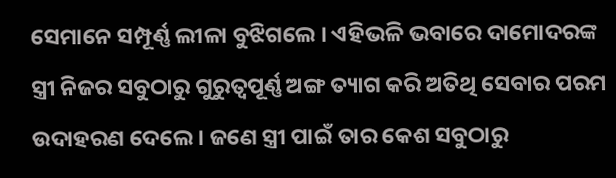ସେମାନେ ସମ୍ପୂର୍ଣ୍ଣ ଲୀଳା ବୁଝିଗଲେ । ଏହିଭଳି ଭବାରେ ଦାମୋଦରଙ୍କ ସ୍ତ୍ରୀ ନିଜର ସବୁଠାରୁ ଗୁରୁତ୍ୱପୂର୍ଣ୍ଣ ଅଙ୍ଗ ତ୍ୟାଗ କରି ଅତିଥି ସେବାର ପରମ ଉଦାହରଣ ଦେଲେ । ଜଣେ ସ୍ତ୍ରୀ ପାଇଁ ତାର କେଶ ସବୁଠାରୁ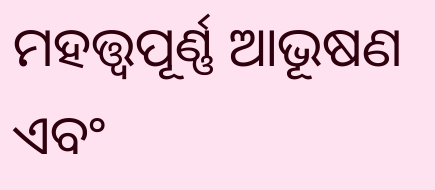ମହତ୍ତ୍ୱପୂର୍ଣ୍ଣ ଆଭୂଷଣ ଏବଂ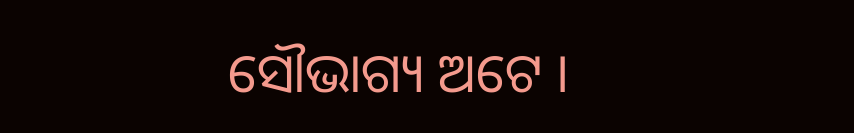ସୌଭାଗ୍ୟ ଅଟେ ।